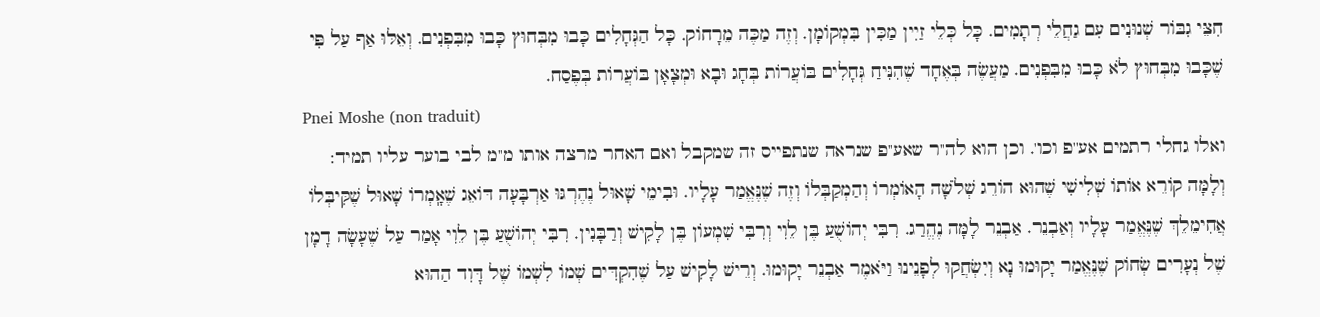חִצֵּי גִבּוֹר שְׁנוּנִים עִם גַחֲלֵי רְתָמִים. כָּל כְּלֵי זַיִין מַכִּין בִּמְקוֹמָן. וְזֶה מַכֶּה מֵרָחוֹק. כָּל הַגְּחָלִים כָּבוּ מִבְּחוּץ כָּבוּ מִבִּפְנִים. וְאֵלּוּ אַף עַל פִּי שֶׁכָּבוּ מִבְּחוּץ לֹא כָּבוּ מִבִּפְנִים. מַעֲשֶׂה בְּאֶחָד שֶׁהִנִּיחַ גְּחָלִים בּוֹעֲרוֹת בְּחָג וּבָא וּמְצָאָן בּוֹעֲרוֹת בְּפֶסַח.
Pnei Moshe (non traduit)
ואלו גחלי רתמים אע''פ וכו'. וכן הוא לה''ר שאע''פ שנראה שנתפייס זה שמקבל ואם האחר מרצה אותו מ''מ לבי בוער עליו תמיד:
וְלָמָּה קוֹרֵא אוֹתוֹ שְׁלִישִׁי שֶׁהוּא הוֹרֵג שְׁלֹשָׁה הָאוֹמְרוֹ וְהַמְקַבְּלוֹ וְזֶה שֶׁנֶּאֱמַר עָלָיו. וּבִימֵי שָׁאוּל נֶהֶרְגּוּ אַרְבָּעָה דּוֹאֵג שֶׁאָֽמְרוֹ שָׁאוּל שֶׁקִּיבְּלוֹ אֲחִימֵלֵךְ שֶׁנֶּאֱמַר עָלָיו וְאַבְנֵר. אַבְנֵר לָמָּה נֶהֱרַג. רִבִּי יְהוֹשֻׁעַ בֶּן לֵוִי וְרִבִּי שִׁמְעוֹן בֶּן לָקִישׁ וְרַבָּנִין. רִבִּי יְהוֹשֻׁעַ בֶּן לֵוִי אָמַר עַל שֶׁעָשָׂה דָמָן שֶׁל נְעָרִים שְׂחוֹק שֶׁנֶּאֱמַר יָקוּמוּ נָא וְיִשְׂחֲקוּ לְפָנֵינוּ וַיֹּאמֶר אַבְנֵר יָקוּמוּ. וְרֵישׁ לָקִישׁ עַל שֶׁהִקְדִּים שְׁמוֹ לִשְׁמוֹ שֶׁל דָּוִד הַהוּא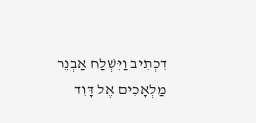דִכְתִיב וַיִּשְׁלַח אַבְנֵר מַלְאָכִים אֶל דָּוִד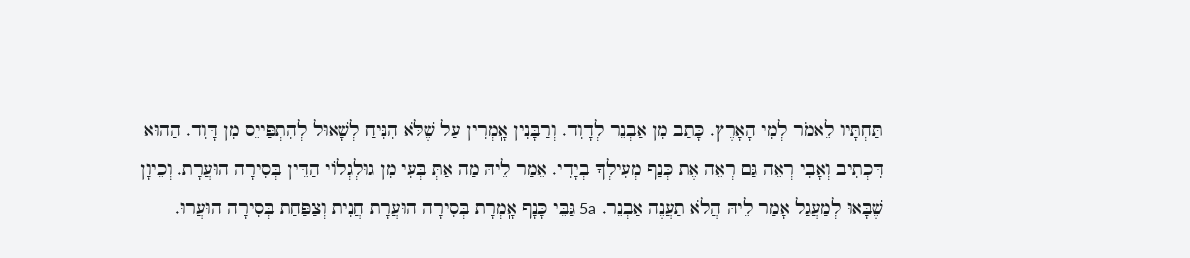תַּחְתָּיו לֵאמֹר לְמִי הָאָרֶץ. כָּתַב מִן אַבְנֵר לְדָוִד. וְרַבָּנִין אָֽמְרִין עַל שֶׁלֹּא הִנִּיחַ לְשָׁאוּל לְהִתְפַּייֵס מִן דָּוִד. הַהוּא דִּכְתִיב וְאָבִי רְאֵה גַּם רְאֵה אֶת כְּנַף מְעִילְךָ בְיָדִי. אֵמַר לֵיהּ מַה אַתְּ בְּעִי מִן גוּלְגְלוֹי הַדֵּין בְּסִירָה הוּעֲרָת. וְכֵיוָן שֶׁבָּאוּ לְמַעֲגַל אָמַר לֵיהּ הֲלֹא תַעֲנֶה אַבְנֵר. 5a גַּבֵּי כָּנָף אָֽמְרָת בְּסִירָה הוּעֲרָת חֲנִית וְצַפַּחַת בְּסִירָה הוּעֲרוּ.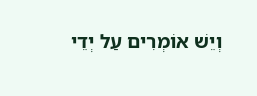וְיֵשׁ אוֹמְרִים עַל יְדֵי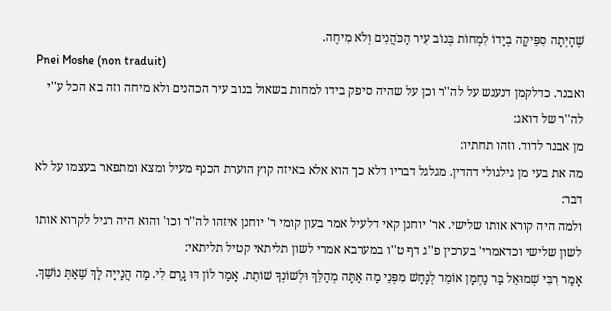שֶׁהָיְתָה סִפֵּיקָה בְיָדוֹ לִמְחוֹת בְּנוֹב עִיר הַכֹּהֲנִים וְלֹא מִיחֶה.
Pnei Moshe (non traduit)
ואבנר. כדלקמן דנענש על לה''ר וכן על שהיה סיפק בידו למחות בשאול בנוב עיר הכהנים ולא מיחה וזה בא הכל ע''י לה''ר של דואג:
מן אבנר לדוד. וזהו תחתיו:
מה את בעי מן גילגולי דהדין. מגלגל דבריו דלא כך הוא אלא באיזה קוץ הוערת הכנף מעיל ומצא ומתפאר בעצמו על לא דבר:
ולמה היה קורא אותו שלישי. אר' יוחנן קאי דלעיל אמר בעון קומי ר' יוחנן איזהו לה''ר וכו' והוא היה רגיל לקרוא אותו לשון שלישי וכדאמרי' בערכין פ''ג דף ט''ו במערבא אמרי לשון תליתאי קטיל תליתאי:
אָמַר רִבִּי שְׁמוּאֵל בַּר נַחְמָן אוֹמֵר לְנָּחָשׁ מִפְּנֵי מַה אַתָּה מְהַלֵּךְ וּלְשׁוֹנְךָ שׁוֹתֵת. אָמַר לוֹן דּוּ גָרַם לִי. מַה הֲנָייָה לָךְ שֶׁאַתְּ נוֹשֵׁךְ.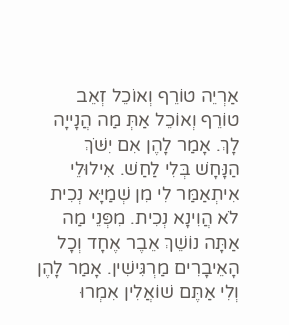אַרְיֵה טוֹרֵף וְאוֹכֵל זְאֵב טוֹרֵף וְאוֹכֵל אַתְּ מַה הֲנָייָה לָךְ. אָמַר לָהֶן אִם יִשֹּׁךְ הַנָּחָשׁ בְּלִי לַחַשׁ. אִילוּלֵי אִיתְאַמַּר לִי מִן שְׁמַיָּא נְכִית לֹא הֲוִינָא נְכִית. מִפְּנֵי מַה אַתָּה נוֹשֵׁךְ אֵבֶר אֶחָד וְכָל הָאֵיבָרִים מַרְגִּישִׁין. אָמַר לָהֶן וְלִי אַתֶּם שׁוֹאֲלִין אִמְרוּ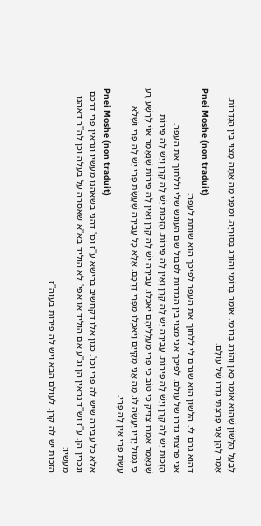לְבַעַל הַלָּשׁוֹן שֶׁהוּא אוֹמֵר כַּאן וְהוֹרֵג בְּרוֹמֵי. אוֹמֵר בְּרוֹמֵי וְהוֹרֵג בְּסוּרְיָה. וּמִפְּנֵי מַה אַתָּה מָצוּי בֵּין הַגְּדֵרוֹת. אָמַר לָהֶן אֲנִי פָרַצְתִּי גְדֵרוֹ שֶׁל עוֹלָם.
Pnei Moshe (non traduit)
דהוא גרם לי. הלשון הוא שגרם לי ללחוך את העפר לפיכך הוא שותת לעפר:
אני פרצתי גדרו של עולם. לפיכך אני מצוי בין הגדרות לסבול שם העונש שלי וללחוך את העפר.
הַזְּכוּת יֵשׁ לָהּ קֶרֶן וְיֵשׁ לָהּ פֵּירוֹת. עֲבֵירָה יֵשׁ לָהּ קֶרֶן וְאֵין לָהּ פֵּירוֹת. הַזְּכוּת יֵשׁ לָהּ קֶרֶן וְיֵשׁ לָהּ פֵּירוֹת שֶׁנֶּאֱמַר אִמְרוּ צַדִּיק כִּי טוֹב כִּי פְרִי מַעַלְלֵיהֶם יֹאכֵלוּ. עֲבֵירָה יֵשׁ לָהּ קֶרֶן וְאֵין לָהּ פֵּירוֹת שֶׁנֶּאֱמַר אוֹי לְרָשָׁע רָע כִּי גְמוּל יָדָיו יֵעָשֶׂה לּוֹ. מַה אֲנִי מְקַייֵם וַיֹּאכְלוּ מִפְּרִי דַרְכָּם. אֶלָּא כָּל עֲבֵירָה שֶׁעָשָׂת פֶּרִי יֵשׁ לָהּ פֶּרִי וּשְׁלֹא עָשָׂת פֶּרִי אֵין לָהּ פֶּרִי.
Pnei Moshe (non traduit)
אלא כל עבירה שיש לה פרי וכו'. כגון אלו דקחשיב ברישא ע''ז וכו' דהני בשאהנו מעשיו ונראין פרי דרכם ונכרין הן. ע''ז וש''ד נראין הן וג''ע אם הוליד או אפי' לא הוליד בא''א שאסרה על בעלה וכן לה''ר דאהנו מעשיו:
הזכות יש לה קרן. לעולם הבא ויש לה פירות בעוה''ז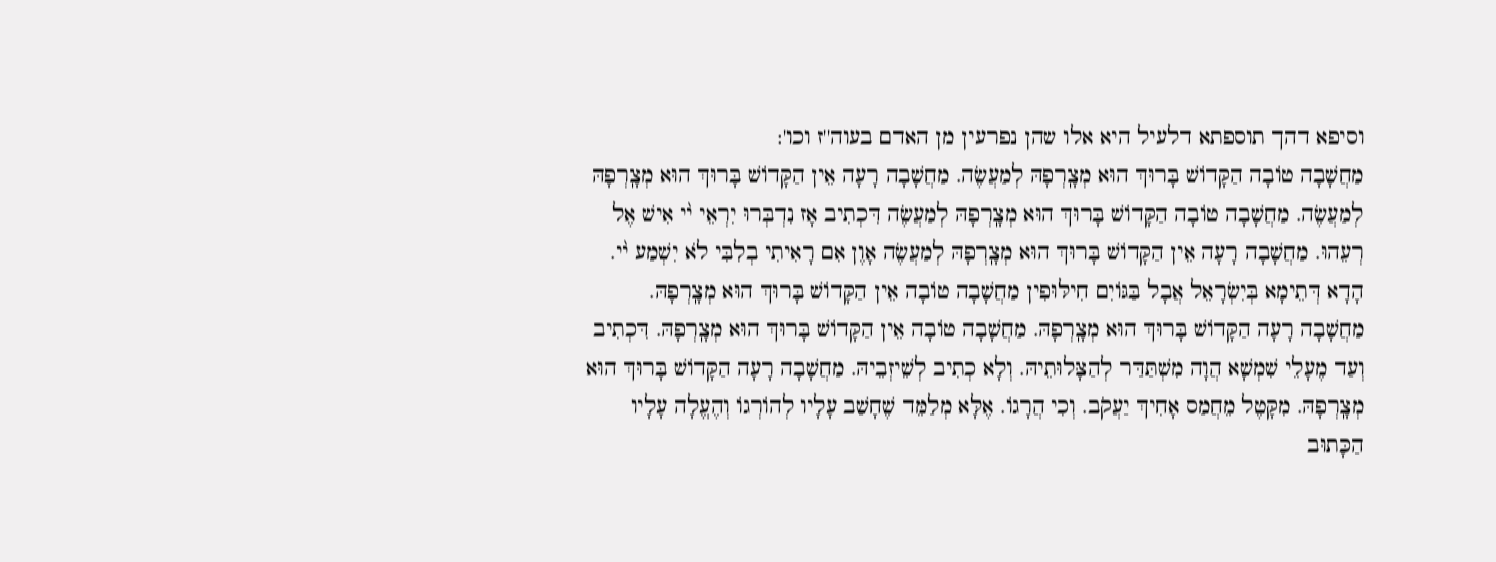וסיפא דהך תוספתא דלעיל היא אלו שהן נפרעין מן האדם בעוה''ז וכו':
מַחֲשָׁבָה טוֹבָה הַקָּדוֹשׁ בָּרוּךְ הוּא מְצָֽרְפָהּ לְמַעֲשֶׂה. מַחֲשָׁבָה רָעָה אֵין הַקָּדוֹשׁ בָּרוּךְ הוּא מְצָֽרְפָהּ לְמַעֲשֶׂה. מַחֲשָׁבָה טוֹבָה הַקָּדוֹשׁ בָּרוּךְ הוּא מְצָֽרְפָהּ לְמַעֲשֶׂה דִּכְתִיב אָז נִדְבְּרוּ יִרְאֵי י֨י אִישׁ אֶל רְעֵהוּ. מַחֲשָׁבָה רָעָה אֵין הַקָּדוֹשׁ בָּרוּךְ הוּא מְצָֽרְפָהּ לְמַעֲשֶׂה אָוֶן אִם רָאִיתִי בְלִבִּי לֹא יִשְׁמַע י֨י. הָדָא דְּתֵימָא בְּיִשְׂרָאֵל אֲבָל בַּגּוֹיִם חִילּוּפִין מַחֲשָׁבָה טוֹבָה אֵין הַקָּדוֹשׁ בָּרוּךְ הוּא מְצָֽרְפָהּ. מַחֲשָׁבָה רָעָה הַקָּדוֹשׁ בָּרוּךְ הוּא מְצָֽרְפָהּ. מַחֲשָׁבָה טוֹבָה אֵין הַקָּדוֹשׁ בָּרוּךְ הוּא מְצָֽרְפָהּ. דִּכְתִיב וְעַד מֶעָלֵי שִׁמְשָׁא הֲוָה מִשְׁתַּדַּר לְהַצָּלוּתֵיהּ. וְלָא כְתִיב לְשֵׁיזְבֵיהּ. מַחֲשָׁבָה רָעָה הַקָּדוֹשׁ בָּרוּךְ הוּא מְצָֽרְפָהּ. מִקָּטֶל מֵחֲמַס אָחִיךְ יַעֲקֹב. וְכִי הֲרָגוֹ. אֶלָּא מְלַמֵּד שֶׁחָשַׁב עָלָיו לְהוֹרְגוֹ וְהֶעֱלָה עָלָיו הַכָּתוּב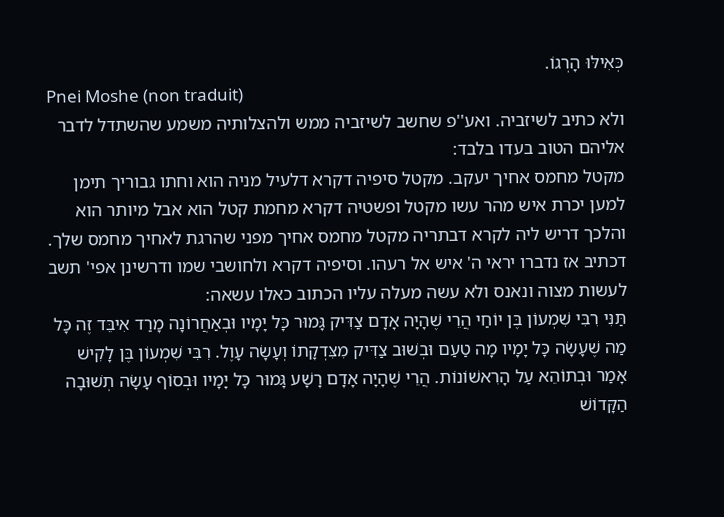כְּאִילּוּ הָרְגוֹ.
Pnei Moshe (non traduit)
ולא כתיב לשיזביה. ואע''פ שחשב לשיזביה ממש ולהצלותיה משמע שהשתדל לדבר אליהם הטוב בעדו בלבד:
מקטל מחמס אחיך יעקב. מקטל סיפיה דקרא דלעיל מניה הוא וחתו גבוריך תימן למען יכרת איש מהר עשו מקטל ופשטיה דקרא מחמת קטל הוא אבל מיותר הוא והלכך דריש ליה לקרא דבתריה מקטל מחמס אחיך מפני שהרגת לאחיך מחמס שלך.
דכתיב אז נדברו יראי ה' איש אל רעהו. וסיפיה דקרא ולחושבי שמו ודרשינן אפי' תשב לעשות מצוה ונאנס ולא עשה מעלה עליו הכתוב כאלו עשאה:
תַּנִּי רִבִּי שִׁמְעוֹן בֶּן יוֹחַי הֲרֵי שֶׁהָיָה אָדָם צַדִּיק גָּמוּר כָּל יָמָיו וּבְאַחֲרוֹנָה מָרַד אִיבֵּד זֶה כָּל מַה שֶׁעָשָׂה כָּל יָמָיו מָה טַעַם וּבְשׁוּב צַדִּיק מִצִּדְקָתוֹ וְעָשָׂה עָוֶל. רִבִּי שִׁמְעוֹן בֶּן לָקִישׁ אָמַר וּבְתוֹהֵא עַל הָרִאשׁוֹנוֹת. הֲרֵי שֶׁהָיָה אָדָם רָשָׁע גָּמוּר כָּל יָמָיו וּבְסוֹף עָשָׂה תְשׁוּבָה הַקָּדוֹשׁ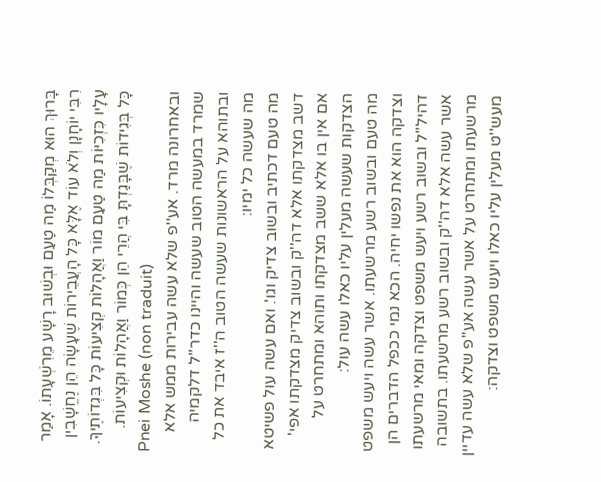בָּרוּךְ הוּא מְקַבְּלוֹ מַה טַעַם וּבְשׁוּב רָשָׁע מֵרִשְׁעָתוֹ. אָמַר רִבִּי יוֹחָנָן וְלֹא עוֹד אֶלָּא כָּל הָעֲבֵירוֹת שֶׁעָשָׂה הֵן נֶחֱשָׁבִין עָלָיו כִּזְכִיּוֹת מַה טַעַם מוֹר וַאֲהָלוֹת קְצִיעוֹת כָּל בִּגְדוֹתֶיךָ. כָּל בְּגִידוֹת שֶׁבָּגַדְתָּ בִּי הֲרֵי הֵן כְּמוֹר וַאֲהָלוֹת וּקְצִיעוֹת.
Pnei Moshe (non traduit)
ובאחרונה מרד. אע''פ שלא עשה עבירות ממש אלא שמרד במעשה הטוב שעשה והיינו כדר''ל דלקמיה ובתוהא על הראשונות שעשה הטוב ה''ז איבד את כל מה שעשה כל ימיו:
מה טעם דכתיב ובשוב צדיק וגו'. ואם עשה עול פשיטא דשב מצדקתו אלא דה''ק ובשוב צדיק מצדקתו אפי' אם אין בו אלא ששב מצדקתו ותוהא ומתחרט על הצדקות שעשה מעלין עליו כאלו עשה עול:
מה טעם ובשוב רשע מרשעתו. אשר עשה ויעש משפט וצדקה הוא את נפשו יחיה. הכא נמי ככפל הדברים הן דהיל''ל ובשוב רשע ויעש משפט וצדקה ומאי מרשעתו אשר עשה אלא דה''ק ובשוב רשע מרשעתו. בתשובה מרשעתו ומתחרט על אשר עשה אע''פ שלא עשה עדיין מעש''ט מעלין עליו כאלו ויעש משפט וצדקה: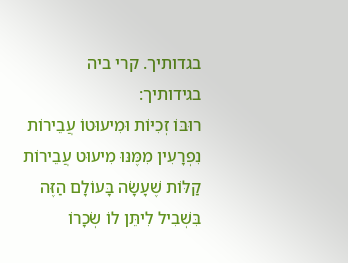בגדותיך. קרי ביה בגידותיך:
רוּבּוֹ זְכִיּוֹת וּמִיעוּטוֹ עֲבֵירוֹת נִפְרָעִין מִמֶּנּוּ מִיעוּט עֲבֵירוֹת קַלּוֹת שֶׁעָשָׂה בָּעוֹלָם הַזֶּה בִּשְׁבִיל לִיתֵּן לוֹ שְׂכָרוֹ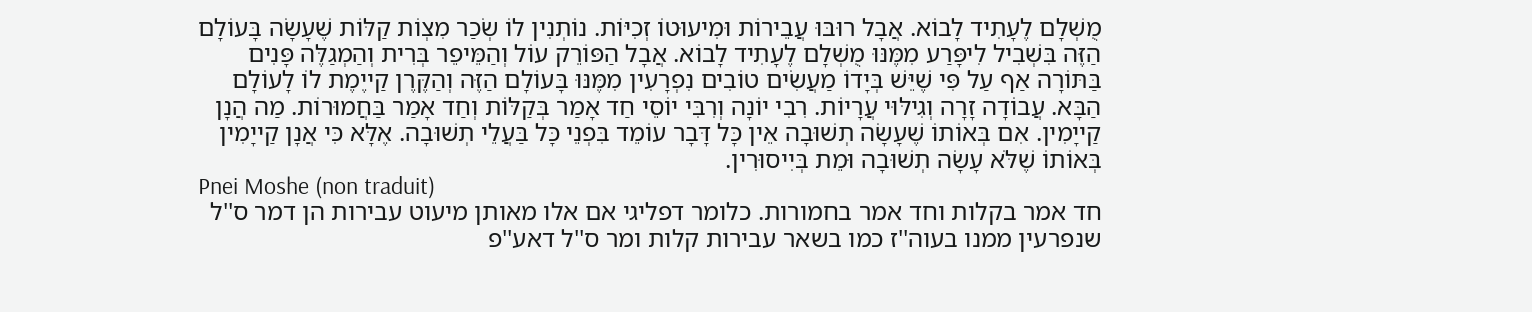מֻשְׁלָם לֶעָתִיד לָבוֹא. אֲבָל רוּבּוּ עֲבֵירוֹת וּמִיעוּטוֹ זְכִיּוֹת. נוֹתְנִין לוֹ שְׂכַר מִצְוֹת קַלּוֹת שֶׁעָשָׂה בָּעוֹלָם הַזֶּה בִּשְׁבִיל לִיפָּרַע מִמֶּנּוּ מֻשְׁלָם לֶעָתִיד לָבוֹא. אֲבָל הַפּוֹרֵק עוֹל וְהַמֵּיפֵר בְּרִית וְהַמְגַלֶּה פָּנִים בַּתּוֹרָה אַף עַל פִּי שֶׁיֵּשׁ בְּיָדוֹ מַעֲשִׂים טוֹבִים נִפְרָעִין מִמֶּנּוּ בָּעוֹלָם הַזֶּה וְהַקֶּרֶן קַייֶמֶת לוֹ לָעוֹלָם הַבָּא. עֲבוֹדָה זָרָה וְגִילּוּי עֲרָיוֹת. רִבִי יוֹנָה וְרִבִּי יוֹסֵי חַד אָמַר בְּקַלּוֹת וְחַד אָמַר בַּחֲמוּרוֹת. מַה הֲנָן קַייָמִין. אִם בְּאוֹתוֹ שֶׁעָשָׂה תְשׁוּבָה אֵין כָּל דָּבָר עוֹמֵד בִּפְנֵי כָּל בַּעֲלֵי תְשׁוּבָה. אֶלָּא כִּי אֲנָן קַייָמִין בְּאוֹתוֹ שֶׁלֹּא עָשָׂה תְשׁוּבָה וּמֵת בְּיִיסוּרִין.
Pnei Moshe (non traduit)
חד אמר בקלות וחד אמר בחמורות. כלומר דפליגי אם אלו מאותן מיעוט עבירות הן דמר ס''ל שנפרעין ממנו בעוה''ז כמו בשאר עבירות קלות ומר ס''ל דאע''פ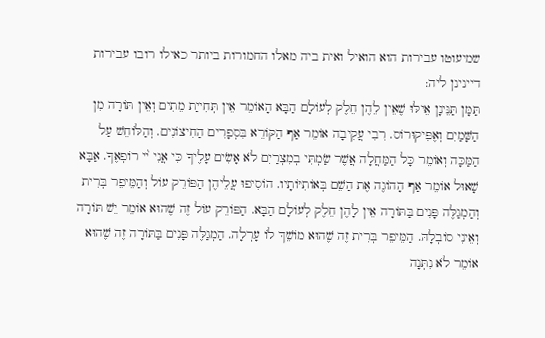שמיעוטו עבירות הוא הואיל ואית ביה מאלו החמורות ביותר כאילו רובו עבירות דיינינן ליה:
תַּמָּן תַּנֵּינָן אֵילּוּ שֶׁאֵין לֵהֶן חֵלֶק לְעוֹלָם הַבָּא הָאוֹמֵר אֵין תְּחִייַת מֵתִים וְאֵין תּוֹרָה מִן הַשָּׁמַיִם וְאֶפִּיקוּרוֹס. רִבִי עֲקִיבָה אוֹמֵר אַף הַקּוֹרֵא בִּסְפָרִים הַחִיצוֹנִים. וְהַלּוֹחֵשׁ עַל הַמַּכָּה וְאוֹמֵר כָּל הַמַּחֲלָה אֲשֶׁר שַׂמְתִּי בְמִצְרַיִם לֹא אָשִׂים עָלֶיךָ כִּי אֲנִי י֨י רוֹפְאֶךָ. אַבָּא שָׁאוּל אוֹמֵר אַף הָהוֹגֶה אֶת הַשֵׁם בְּאוֹתִיּוֹתָיו. הוֹסִיפוּ עֲלֵיהֶן הַפּוֹרֵק עוֹל וְהַמֵּיפֵר בְּרִית וְהַמְגַלֶּה פָּנִים בַּתּוֹרָה אֵין לָהֶן חֵלֶק לְעוֹלָם הַבָּא. הַפּוֹרֵק עוֹל זֶה שֶׁהוּא אוֹמֵר יֵשׁ תּוֹרָה וְאֵינִי סוֹבְלָהּ. הַמֵּיפֵר בְּרִית זֶה שֶׁהוּא מוֹשֵׁךְ לוֹ עָרְלָה. הַמְגַלֶּה פָּנִים בַּתּוֹרָה זֶה שֶׁהוּא אוֹמֵר לֹא נִתְּנָה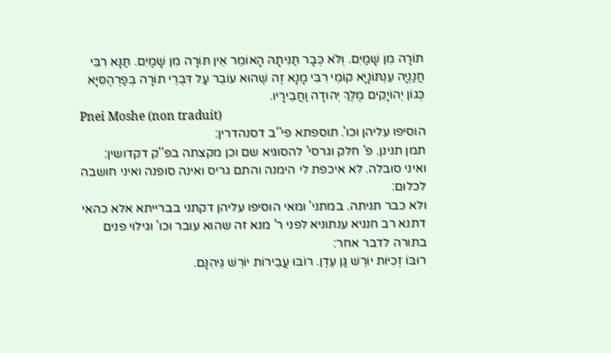תוֹרָה מִן שָׁמַיִם. וְלֹא כְּבָר תַּנִּיתָהּ הָאוֹמֵר אֵין תּוֹרָה מִן שָׁמַיִם. תַּנָּא רִבִּי חֲנַנְיָה עֵנְתּוֹנָיָא קוֹמֵי רִבִּי מָנָא זֶה שֶׁהוּא עוֹבֵר עַל דִּבְרֵי תוֹרָה בְּפַרְהֶסִּיָּא כְּגוֹן יְהוֹיָקִים מֶלֶךְ יְהוּדָה וַחֲבֵירָיו.
Pnei Moshe (non traduit)
הוסיפו עליהן וכו'. תוספתא פי''ב דסנהדרין:
תמן תנינן. פ' חלק וגרסי' להסוגיא שם וכן מקצתה בפ''ק דקדושין:
ואיני סובלה. לא איכפת לי הימנה והתם גריס ואינה סופנה ואיני חושבה לכלום:
ולא כבר תניתה. במתני' ומאי הוסיפו עליהן דקתני בברייתא אלא כהאי דתנא רב חנניא ענתוניא לפני ר' מנא זה שהוא עובר וכו' וגילוי פנים בתורה לדבר אחר:
רוּבּוֹ זְכִיּוֹת יוֹרֵשׁ גַּן עֵדֶן. רוֹבּוּ עֲבֵירוֹת יוֹרֵשׁ גֵּיהִנָּם.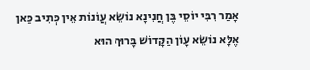אָמַר רִבִּי יוֹסֵי בֶּן חֲנִינָא נוֹשֵׂא עֲוֹנוֹת אֵין כְּתִיב כַּאן אֶלָּא נוֹשֵׂא עָוֹן הַקָּדוֹשׁ בָּרוּךְ הוּא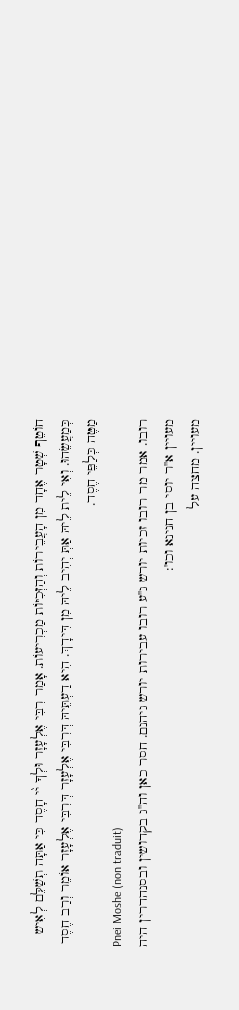חוֹטֵף שְׁטָר אֶחָד מִן הָעֲבֵירוֹת וְהַזְּכִיּוֹת מַכְרִיעוֹת. אָמַר רִבִּי אֶלְעָזָר וּלְךָ י֨י חָסֶד כִּי אַתָּה תְשַׁלֵּם לְאִיש כְּמַעֲשֵׂהוּ. וְאִי לֵית לֵיהּ אַתְּ יְהִיב לֵיהּ מִן דִּידָךְ. הִיא דַעְתֵּיהּ דְּרִבִּי אֶלְעָזָר דְּרִבִּי אֶלְעָזָר אוֹמֵר וְרַב חֶסֶד מַטֶּה כְּלַפֵּי חֶסֶד.
Pnei Moshe (non traduit)
רובו. אמר מר רובו זכיות יורש ג''ע רובו עבירות יורש גיהנם. חסר כאן וה''ג בקדושין ובסנהדרין היה מעויין א''ר יוסי בן חנינא וכו':
מעויין. מחצה על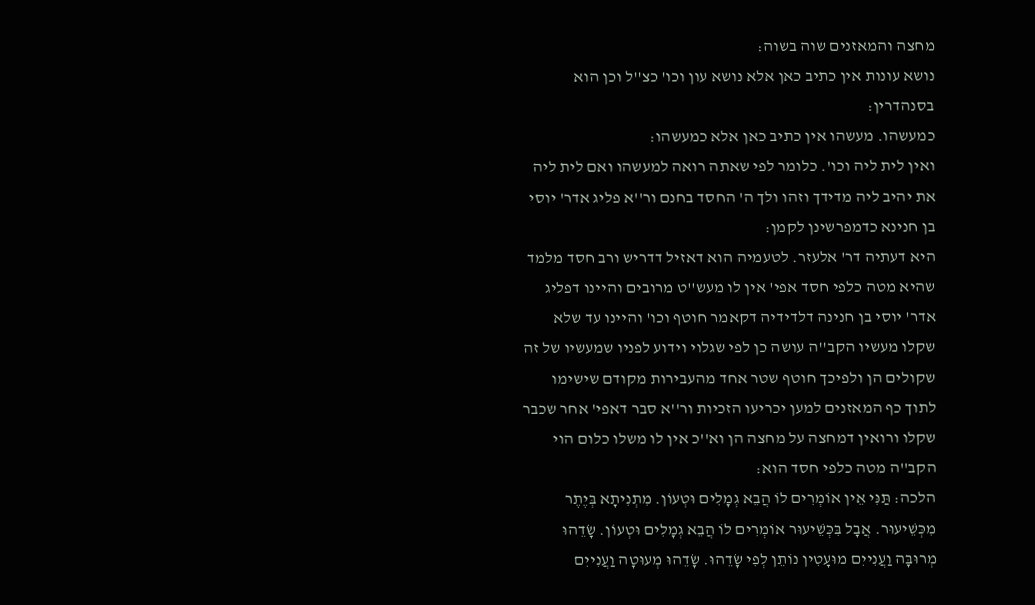מחצה והמאזנים שוה בשוה:
נושא עונות אין כתיב כאן אלא נושא עון וכו' כצ''ל וכן הוא בסנהדרין:
כמעשהו. מעשהו אין כתיב כאן אלא כמעשהו:
ואין לית ליה וכו'. כלומר לפי שאתה רואה למעשהו ואם לית ליה את יהיב ליה מדידך וזהו ולך ה' החסד בחנם ור''א פליג אדר' יוסי בן חנינא כדמפרשינן לקמן:
היא דעתיה דר' אלעזר. לטעמיה הוא דאזיל דדריש ורב חסד מלמד שהיא מטה כלפי חסד אפי' אין לו מעש''ט מרובים והיינו דפליג אדר' יוסי בן חנינה דלדידיה דקאמר חוטף וכו' והיינו עד שלא שקלו מעשיו הקב''ה עושה כן לפי שגלוי וידוע לפניו שמעשיו של זה שקולים הן ולפיכך חוטף שטר אחד מהעבירות מקודם שישימו לתוך כף המאזנים למען יכריעו הזכיות ור''א סבר דאפי' אחר שכבר שקלו ורואין דמחצה על מחצה הן וא''כ אין לו משלו כלום הוי הקב''ה מטה כלפי חסד הוא:
הלכה: תַּנִּי אֵין אוֹמְרִים לוֹ הֲבֵא גְמָלִים וּטְעוֹן. מִתְנִיתָא בְּיֶתֶר מִכְּשֵׁיעוּר. אֲבָל בִּכְּשֵׁיעוּר אוֹמְרִים לוֹ הֲבֵא גְמָלִים וּטְעוֹן. שָׂדֵהוּ מְרוּבָּה וַעֲנִייִם מוּעָטִין נוֹתֵן לְפִי שָׂדֵהוּ. שָׂדֵהוּ מְעוּטָה וַעֲנִייִם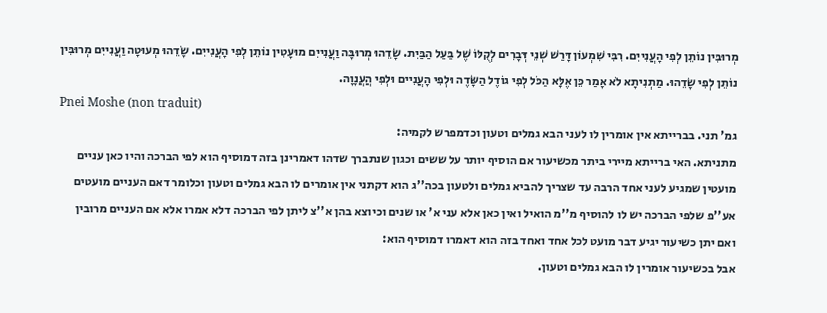מְרוּבִּין נוֹתֵן לְפִי הָעֲנִייִם. רִבִּי שִׁמְעוֹן דָּרַשׁ שְׁנֵי דְּבָרִים לְקֻלּוֹ שֶׁל בַּעַל הַבַּיִת. שָׂדֵהוּ מְרוּבָּה וַעֲנִייִם מוּעָטִין נוֹתֵן לְפִי הָעֲנִייִם. שָׂדֵהוּ מְעוּטָה וַעֲנִייִם מְרוּבִּין נוֹתֵן לְפִי שָׂדֵהוּ. מַתְנִיתָא לֹא אָמַר כֵּן אֶלָּא הַכֹּל לְפִי גוֹדֶל הַשָּׂדֶה וּלְפִי הָעֲנִיים וּלְפִי הֲעֲנָוָה.
Pnei Moshe (non traduit)
גמ' תני. בברייתא אין אומרין לו לעני הבא גמלים וטעון וכדמפרש לקמיה:
מתניתא. האי ברייתא מיירי ביתר מכשיעור אם הוסיף יותר על ששים וכגון שנתברך שדהו דאמרינן בזה דמוסיף הוא לפי הברכה והיו כאן עניים מועטין שמגיע לעני אחד הרבה עד שצריך להביא גמלים ולטעון בכה''ג הוא דקתני אין אומרים לו הבא גמלים וטעון וכלומר דאם העניים מועטים אע''פ שלפי הברכה יש לו להוסיף מ''מ הואיל ואין כאן אלא עני א' או שנים וכיוצא בהן א''צ ליתן לפי הברכה דלא אמרו אלא אם העניים מרובין ואם יתן כשיעור יגיע דבר מועט לכל אחד ואחד בזה הוא דאמרו דמוסיף הוא:
אבל בכשיעור אומרין לו הבא גמלים וטעון.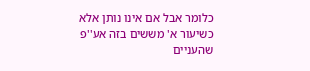כלומר אבל אם אינו נותן אלא כשיעור א' מששים בזה אע''פ שהעניים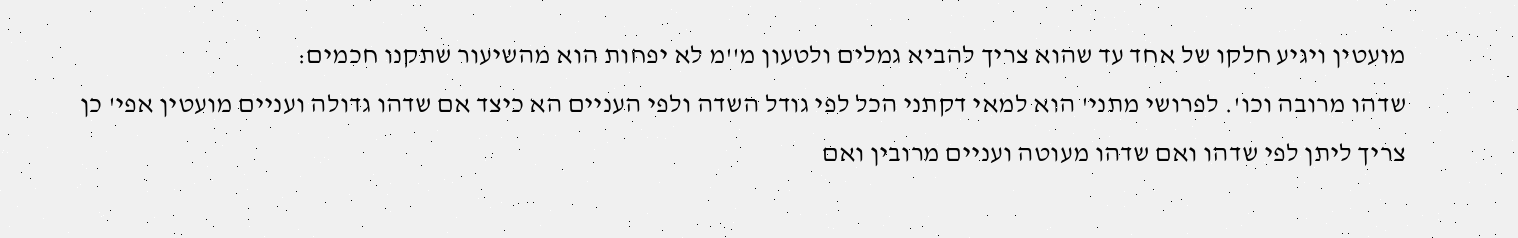מועטין ויגיע חלקו של אחד עד שהוא צריך להביא גמלים ולטעון מ''מ לא יפחות הוא מהשיעור שתקנו חכמים:
שדהו מרובה וכו'. לפרושי מתני' הוא למאי דקתני הכל לפי גודל השדה ולפי העניים הא כיצד אם שדהו גדולה ועניים מועטין אפי' כן צריך ליתן לפי שדהו ואם שדהו מעוטה ועניים מרובין ואם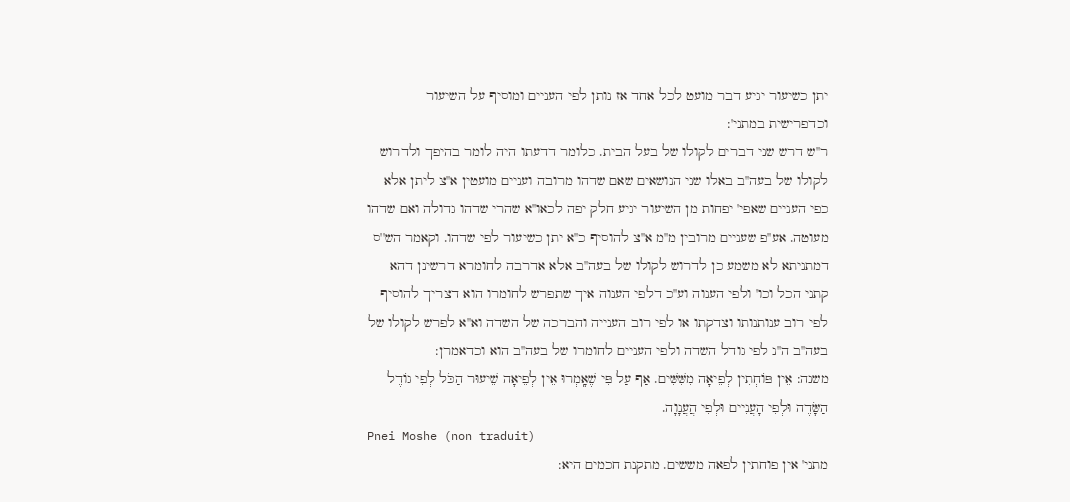יתן כשיעור יגיע דבר מועט לכל אחד אז נותן לפי העניים ומוסיף על השיעור וכדפרישית במתני':
ר''ש דרש שני דברים לקולו של בעל הבית. כלומר דדעתו היה לומר בהיפך ולדרוש לקולו של בעה''ב באלו שני הנושאים שאם שדהו מרובה ועניים מועטין א''צ ליתן אלא כפי העניים שאפי' יפחות מן השיעור יגיע חלק יפה לכאו''א שהרי שדהו גדולה ואם שדהו מעוטה. אע''פ שעניים מרובין מ''מ א''צ להוסיף כ''א יתן כשיעור לפי שדהו. וקאמר הש''ס דמתניתא לא משמע כן לדרוש לקולו של בעה''ב אלא אדרבה לחומרא דרשינן דהא קתני הכל וכו' ולפי הענוה וע''כ דלפי הענוה איך שתפרש לחומרו הוא דצריך להוסיף לפי רוב ענותנותו וצדקתו או לפי רוב הענייה והברכה של השדה וא''א לפרש לקולו של בעה''ב ה''נ לפי גודל השדה ולפי העניים לחומרו של בעה''ב הוא וכדאמרן:
משנה: אֵין פּוֹחְתִין לְפֵיאָה מִשִּׁשִּׁים. אַף עַל פִּי שֶׁאָֽמְרוּ אֵין לְפֵיאָה שֵׁיעוּר הַכֹּל לְפִי גוֹדֶל הַשָּׂדֶה וּלְפִי הָעֲנִיים וּלְפִי הֲעֲנָוָה.
Pnei Moshe (non traduit)
מתני' אין פוחתין לפאה מששים. מתקנת חכמים היא: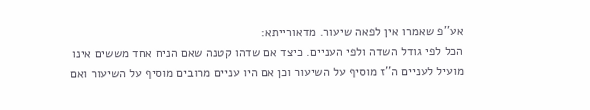אע''פ שאמרו אין לפאה שיעור. מדאורייתא:
הכל לפי גודל השדה ולפי העניים. כיצד אם שדהו קטנה שאם הניח אחד מששים אינו מועיל לעניים ה''ז מוסיף על השיעור וכן אם היו עניים מרובים מוסיף על השיעור ואם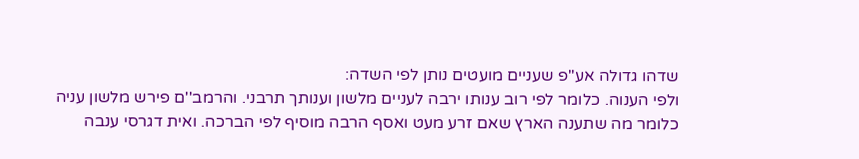שדהו גדולה אע''פ שעניים מועטים נותן לפי השדה:
ולפי הענוה. כלומר לפי רוב ענותו ירבה לעניים מלשון וענותך תרבני. והרמב''ם פירש מלשון עניה כלומר מה שתענה הארץ שאם זרע מעט ואסף הרבה מוסיף לפי הברכה. ואית דגרסי ענבה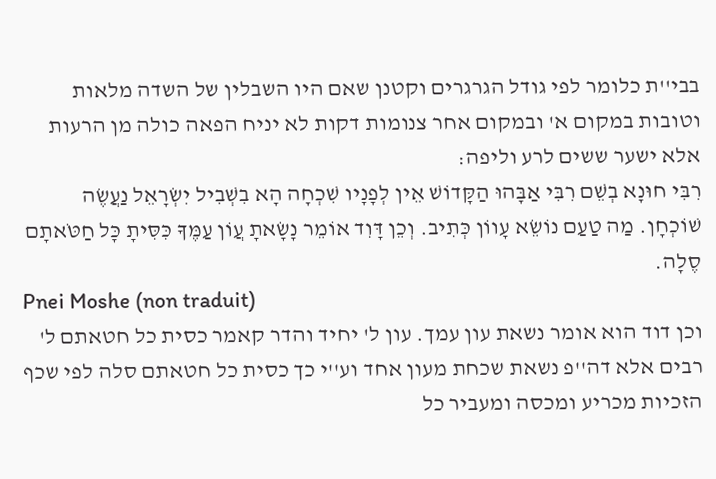בבי''ת כלומר לפי גודל הגרגרים וקטנן שאם היו השבלין של השדה מלאות וטובות במקום א' ובמקום אחר צנומות דקות לא יניח הפאה כולה מן הרעות אלא ישער ששים לרע וליפה:
רִבִּי חוּנָא בְשֵׁם רִבִּי אַבָּהוּ הַקָּדוֹשׁ אֵין לְפָנָיו שִׁכְחָה הָא בִשְׁבִיל יִשְׂרָאֵל נַעֲשֶׂה שׁוֹכְחָן. מַה טַעַם נוֹשֵׂא עָווֹן כְּתִיב. וְכֵן דָּוִד אוֹמֵר נָשָׂאתָ עֲוֹן עַמֶּךָ כִּסִּיתָ כָּל חַטֹּאתָם סֶלָה.
Pnei Moshe (non traduit)
וכן דוד הוא אומר נשאת עון עמך. עון ל' יחיד והדר קאמר כסית כל חטאתם ל' רבים אלא דה''פ נשאת שכחת מעון אחד וע''י כך כסית כל חטאתם סלה לפי שכף הזכיות מכריע ומכסה ומעביר כל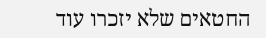החטאים שלא יזכרו עוד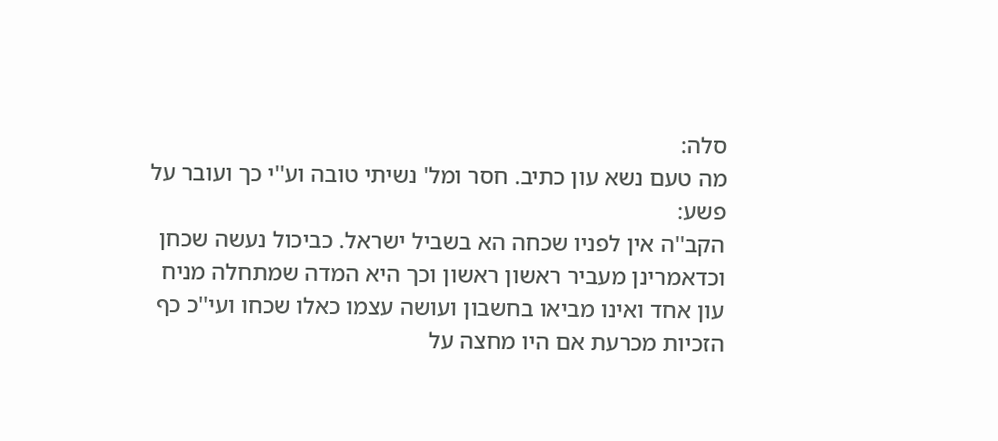סלה:
מה טעם נשא עון כתיב. חסר ומל' נשיתי טובה וע''י כך ועובר על פשע:
הקב''ה אין לפניו שכחה הא בשביל ישראל. כביכול נעשה שכחן וכדאמרינן מעביר ראשון ראשון וכך היא המדה שמתחלה מניח עון אחד ואינו מביאו בחשבון ועושה עצמו כאלו שכחו ועי''כ כף הזכיות מכרעת אם היו מחצה על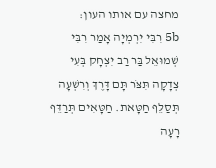מחצה עם אותו העון:
5b רִבִּי יִרְמְיָה אָמַר רִבִּי שְׁמוּאֵל בַּר רַב יִצְחָק בְּעִי צְדָקָה תִּצֹּר תָּם דָּרֶךְ וְרִשְׁעָה תְּסַלֵּף חַטָּאת. חַטָּאִים תְּרַדֵּף רָעָה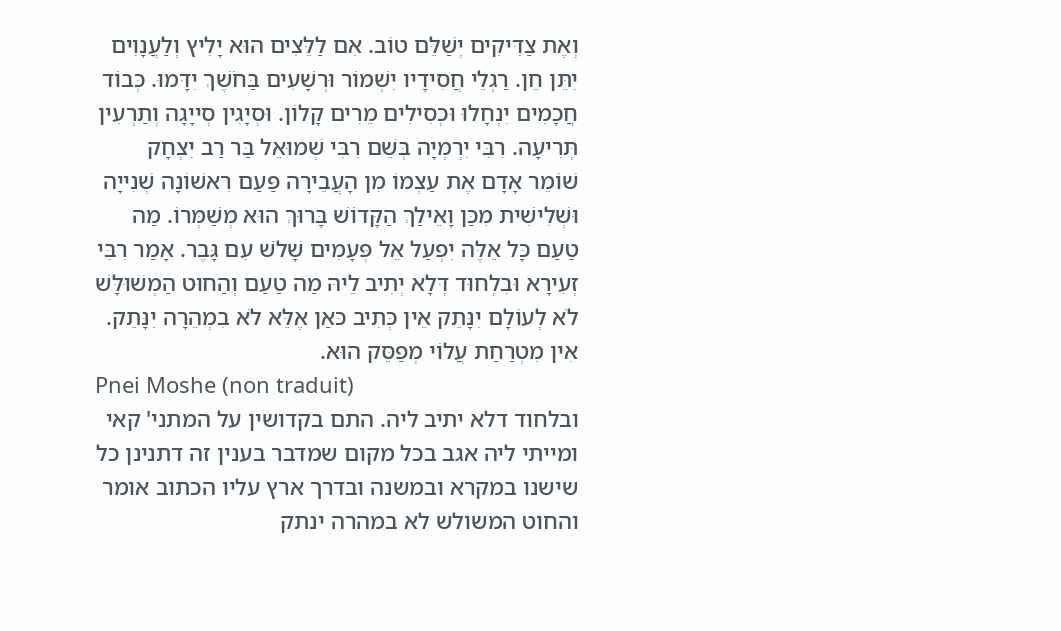וְאֶת צַדִּיקִים יְשַׁלֵּם טוֹב. אִם לַלֵּצִים הוּא יָלִיץ וְלַעֲנָוִים יִתֵּן חֵן. רַגְלֵי חֲסִידָיו יִשְׁמוֹר וּרְשָׁעִים בַּחֹשֶׁךְ יִדָּמוּ. כְּבוֹד חֲכָמִים יִנְחָלוּ וּכְסִילִים מֵרִים קָלוֹן. וּסְיָגִין סְייָגָה וְתַרְעִין תְּרִיעָה. רִבִּי יִרְמְיָה בְּשֵׁם רִבִּי שְׁמוּאֵל בַּר רַב יִצְחָק שׁוֹמֵר אָדָם אֶת עַצְמוֹ מִן הָעֲבֵירָה פַּעַם רִאשׁוֹנָה שְׁנִייָה וּשְׁלִישִׁית מִכַּן וָאֵילַךְ הַקָּדוֹשׁ בָּרוּךְ הוּא מְשַׁמְּרוֹ. מַה טַעַם כָּל אֵלֶּה יִפְעַל אֵל פְּעָמִים שָׁלֹשׁ עִם גָּבֶר. אָמַר רִבִּי זְעִירָא וּבִלְחוּד דְּלָא יְתִיב לֵיהּ מַה טַעַם וְהַחוּט הַמְשׁוּלָּשׁ לֹא לְעוֹלָם יִנָּתֵק אֵין כְּתִיב כּאַן אֶלֵּא לֹא בִמְהֵרָה יִנָּתֵק. אִין מִטְרַחַת עֲלוֹי מְפַסֵּק הוּא.
Pnei Moshe (non traduit)
ובלחוד דלא יתיב ליה. התם בקדושין על המתני' קאי ומייתי ליה אגב בכל מקום שמדבר בענין זה דתנינן כל שישנו במקרא ובמשנה ובדרך ארץ עליו הכתוב אומר והחוט המשולש לא במהרה ינתק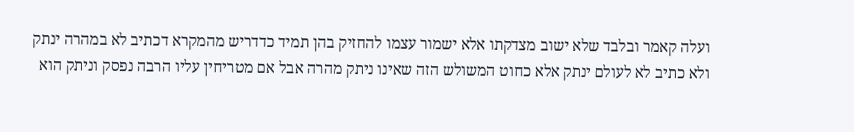ועלה קאמר ובלבד שלא ישוב מצדקתו אלא ישמור עצמו להחזיק בהן תמיד כדדריש מהמקרא דכתיב לא במהרה ינתק ולא כתיב לא לעולם ינתק אלא כחוט המשולש הזה שאינו ניתק מהרה אבל אם מטריחין עליו הרבה נפסק וניתק הוא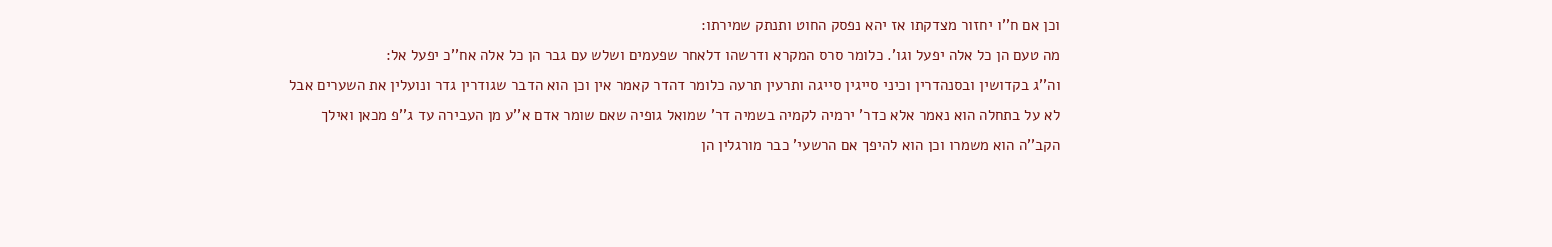וכן אם ח''ו יחזור מצדקתו אז יהא נפסק החוט ותנתק שמירתו:
מה טעם הן כל אלה יפעל וגו'. כלומר סרס המקרא ודרשהו דלאחר שפעמים ושלש עם גבר הן כל אלה אח''כ יפעל אל:
וה''ג בקדושין ובסנהדרין וכיני סייגין סייגה ותרעין תרעה כלומר דהדר קאמר אין וכן הוא הדבר שגודרין גדר ונועלין את השערים אבל לא על בתחלה הוא נאמר אלא כדר' ירמיה לקמיה בשמיה דר' שמואל גופיה שאם שומר אדם א''ע מן העבירה עד ג''פ מכאן ואילך הקב''ה הוא משמרו וכן הוא להיפך אם הרשעי' כבר מורגלין הן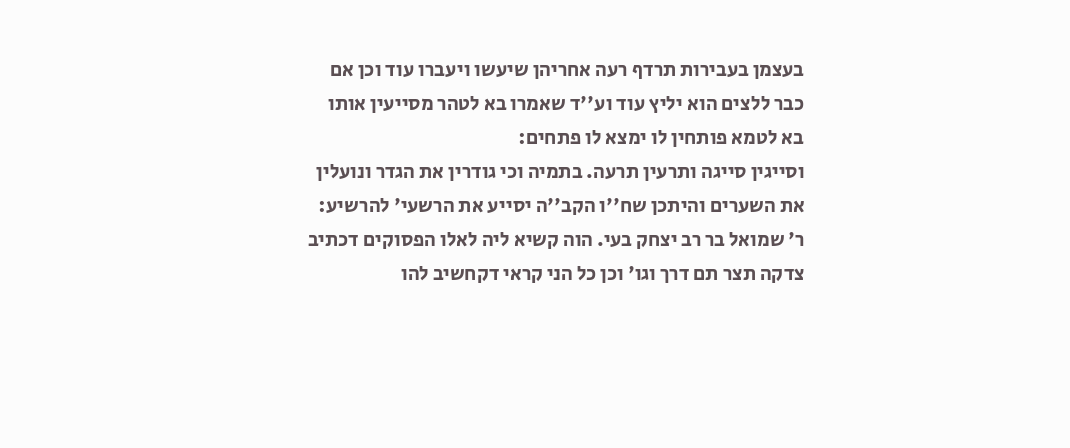בעצמן בעבירות תרדף רעה אחריהן שיעשו ויעברו עוד וכן אם כבר ללצים הוא יליץ עוד וע''ד שאמרו בא לטהר מסייעין אותו בא לטמא פותחין לו ימצא לו פתחים:
וסייגין סייגה ותרעין תרעה. בתמיה וכי גודרין את הגדר ונועלין את השערים והיתכן שח''ו הקב''ה יסייע את הרשעי' להרשיע:
ר' שמואל בר רב יצחק בעי. הוה קשיא ליה לאלו הפסוקים דכתיב צדקה תצר תם דרך וגו' וכן כל הני קראי דקחשיב להו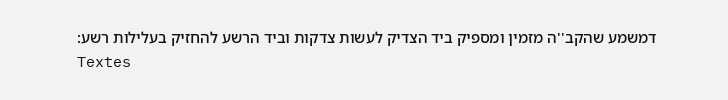דמשמע שהקב''ה מזמין ומספיק ביד הצדיק לעשות צדקות וביד הרשע להחזיק בעלילות רשע:
Textes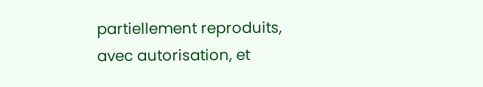partiellement reproduits, avec autorisation, et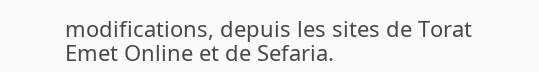modifications, depuis les sites de Torat Emet Online et de Sefaria.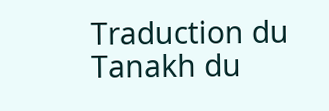Traduction du Tanakh du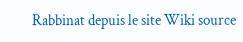Rabbinat depuis le site Wiki source